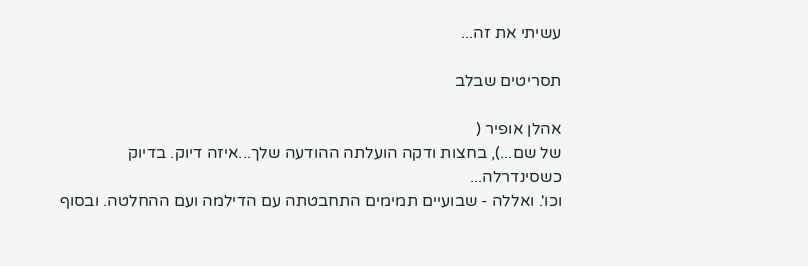עשיתי את זה...

תסריטים שבלב

אהלן אופיר (
של שם...), בחצות ודקה הועלתה ההודעה שלך...איזה דיוק. בדיוק כשסינדרלה...
וכו'. ואללה - שבועיים תמימים התחבטתה עם הדילמה ועם ההחלטה. ובסוף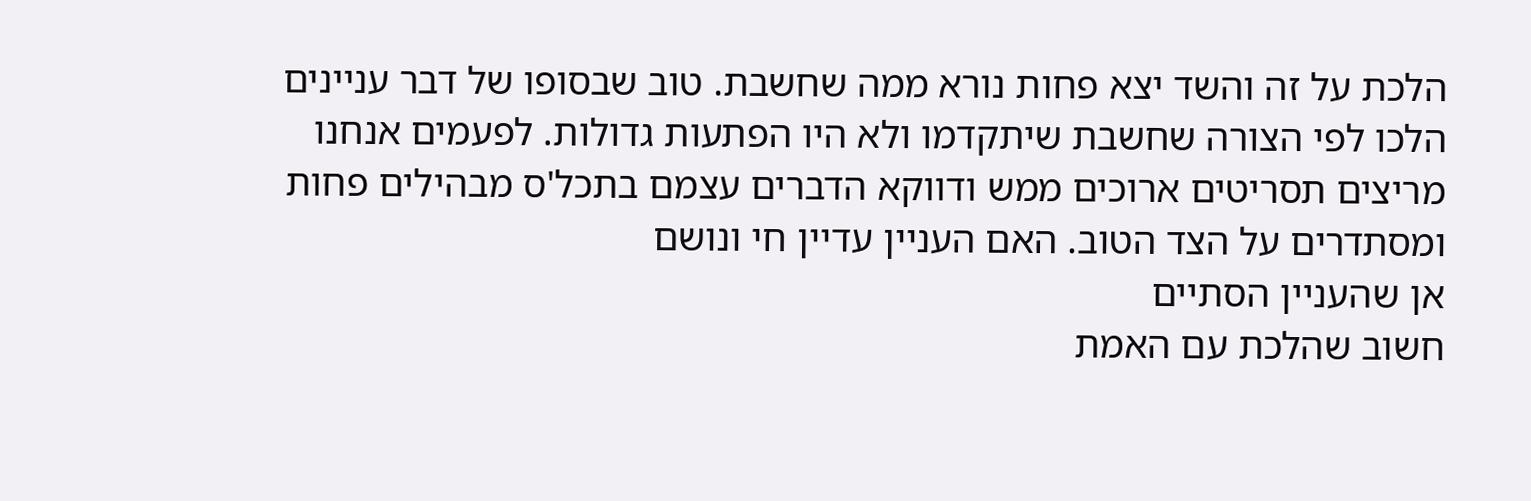הלכת על זה והשד יצא פחות נורא ממה שחשבת. טוב שבסופו של דבר עניינים הלכו לפי הצורה שחשבת שיתקדמו ולא היו הפתעות גדולות. לפעמים אנחנו מריצים תסריטים ארוכים ממש ודווקא הדברים עצמם בתכל'ס מבהילים פחות ומסתדרים על הצד הטוב. האם העניין עדיין חי ונושם
אן שהעניין הסתיים
חשוב שהלכת עם האמת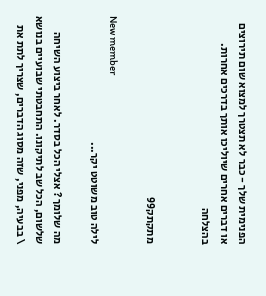הפנימית שלך - כבר לא תצטרך למצוא שום תירוצים או דברים אחרים שיוליכו אותך בדרכים אחרות. בהצלחה


מתקתק99

New member
לילה טוב משוטט יקר...

מה שלומך ? אצלי הכל בסדר. לאחר ביצוע השיחה שלשום, הכל שב לתיקונו. התחבטתי שבועיים בנושא \ בבעיה, מפני, שזה מסוג הדברים, שצריך לתת את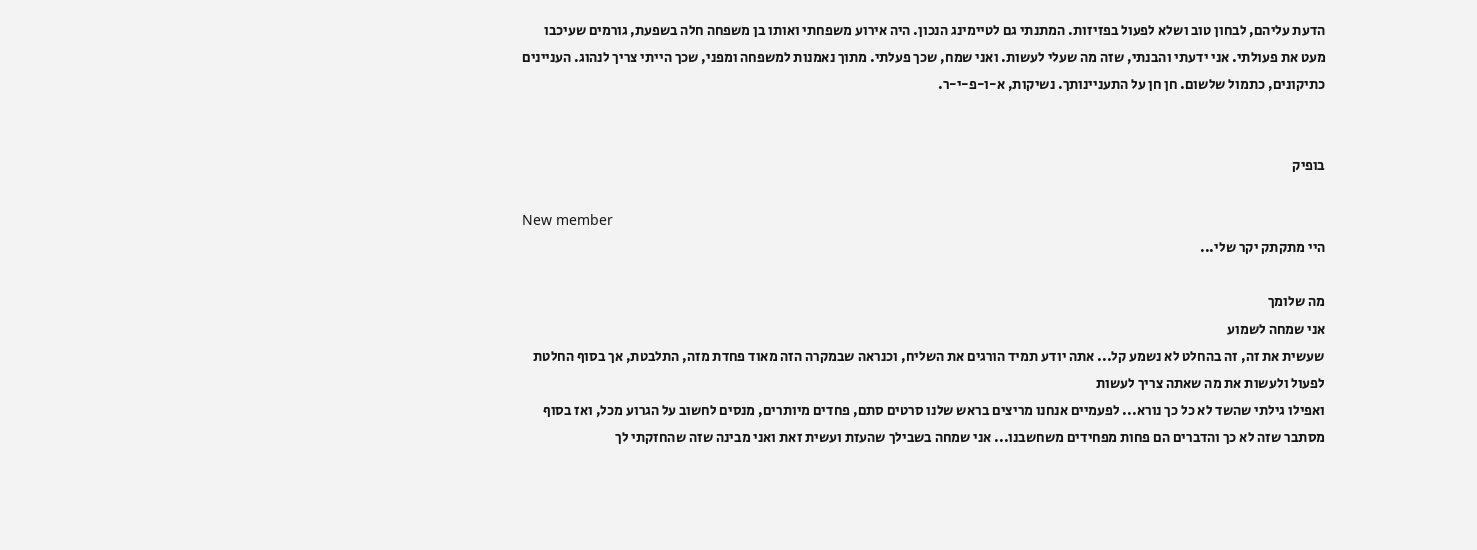הדעת עליהם, לבחון טוב ושלא לפעול בפזיזות. המתנתי גם לטיימינג הנכון. היה אירוע משפחתי ואותו בן משפחה חלה בשפעת, גורמים שעיכבו מעט את פעולתי. אני ידעתי והבנתי, שזה מה שעלי לעשות. ואני שמח, שכך פעלתי. מתוך נאמנות למשפחה ומפני, שכך הייתי צריך לנהוג. העניינים כתיקונים, כתמול שלשום. חן חן על התעניינותך. נשיקות, א-ו-פ-י-ר.


בופיק

New member
היי מתקתק יקר שלי...

מה שלומך
אני שמחה לשמוע
שעשית את זה, זה בהחלט לא נשמע קל... אתה יודע תמיד הורגים את השליח, וכנראה שבמקרה הזה מאוד פחדת מזה, התלבטת, אך בסוף החלטת לפעול ולעשות את מה שאתה צריך לעשות
ואפילו גילתי שהשד לא כל כך נורא... לפעמיים אנחנו מריצים בראש שלנו סרטים סתם, פחדים מיותרים, מנסים לחשוב על הגרוע מכל, ואז בסוף מסתבר שזה לא כך והדברים הם פחות מפחידים משחשבנו... אני שמחה בשבילך שהעזת ועשית זאת ואני מבינה שזה שהחזקתי לך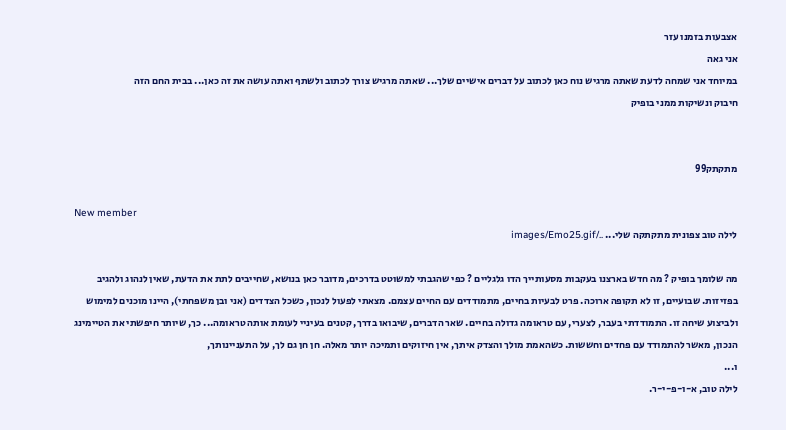אצבעות בזמנו עזר
אני גאה
במיוחד אני שמחה לדעת שאתה מרגיש נוח כאן לכתוב על דברים אישיים שלך... שאתה מרגיש צורך לכתוב ולשתף ואתה עושה את זה כאן... בבית החם הזה
חיבוק ונשיקות ממני בופיק


מתקתק99

New member
לילה טוב צפונית מתקתקה שלי... ../images/Emo25.gif

מה שלומך בופיק ? מה חדש בארצנו בעקבות מסעותייך הדו גלגליים ? כפי שהגבתי למשוטט בדרכים, מדובר כאן בנושא, שחייבים לתת את הדעת, שאין לנהוג ולהגיב בפזיזות. שבועיים, זו לא תקופה ארוכה. פרט לבעיות בחיים, מתמודדים עם החיים עצמם. מצאתי לפעול לנכון, כשכל הצדדים (אני ובן משפחתי), היינו מוכנים למימוש ולביצוע שיחה זו. התמודדתי בעבר, לצערי, עם טראומה גדולה בחיים. שאר הדברים, שיבואו בדרך, קטנים בעיניי לעומת אותה טראומה... כך, שיותר חיפשתי את הטיימינג הנכון, מאשר להתמודד עם פחדים וחששות. כשהאמת מולך והצדק איתך, אין חיזוקים ותמיכה יותר מאלה. חן חן גם לך, על התעניינותך,
ו...
לילה טוב, א-ו-פ-י-ר.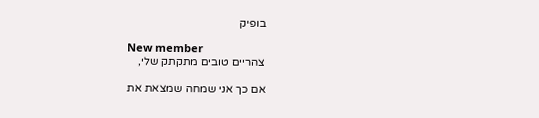בופיק

New member
צהריים טובים מתקתק שלי,

אם כך אני שמחה שמצאת את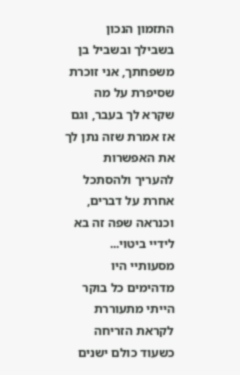התזמון הנכון בשבילך ובשביל בן משפחתך, אני זוכרת שסיפרת על מה שקרא לך בעבר, וגם אז אמרת שזה נתן לך את האפשרות להעריך ולהסתכל אחרת על דברים, וכנראה שפה זה בא לידיי ביטוי... מסעותיי היו מדהימים כל בוקר הייתי מתעוררת לקראת הזריחה כשעוד כולם ישנים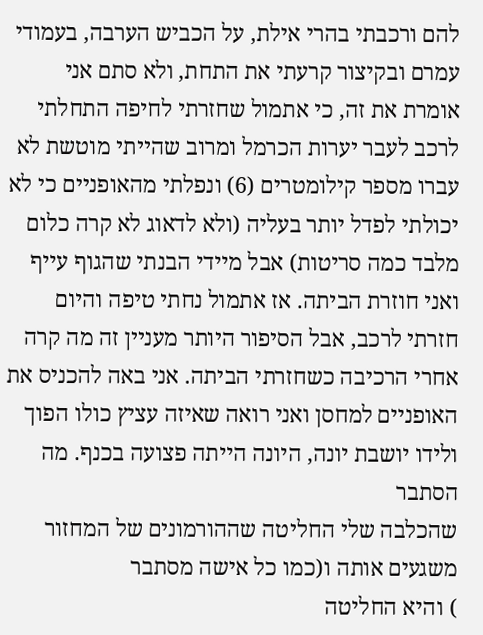להם ורכבתי בהרי אילת, על הכביש הערבה, בעמודי עמרם ובקיצור קרעתי את התחת, ולא סתם אני אומרת את זה, כי אתמול שחזרתי לחיפה התחלתי לרכב לעבר יערות הכרמל ומרוב שהייתי מוטשת לא עברו מספר קילומטרים (6) ונפלתי מהאופניים כי לא יכולתי לפדל יותר בעליה (ולא לדאוג לא קרה כלום מלבד כמה סריטות) אבל מיידי הבנתי שהגוף עייף ואני חוזרת הביתה. אז אתמול נחתי טיפה והיום חזרתי לרכב, אבל הסיפור היותר מעניין זה מה קרה אחרי הרכיבה כשחזרתי הביתה. אני באה להכניס את האופניים למחסן ואני רואה שאיזה עציץ כולו הפוך ולידו יושבת יונה, היונה הייתה פצועה בכנף. מה הסתבר
שהכלבה שלי החליטה שההורמונים של המחזור משגעים אותה ו(כמו כל אישה מסתבר
) והיא החליטה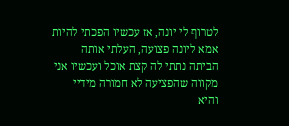לטרוף לי יונה, אז עכשיו הפכתי להיות אמא ליונה פצועה, העלתי אותה הביתה נתתי לה קצת אוכל ועכשיו אני מקווה שהפציעה לא חמורה מידיי והיא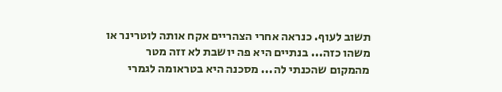תשוב לעוף. כנראה אחרי הצהריים אקח אותה לוטרינר או משהו כזה... בנתיים היא פה יושבת לא זזה מטר מהמקום שהכנתי לה... מסכנה היא בטראומה לגמרי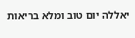יאללה יום טוב ומלא בריאות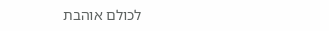לכולם אוהבת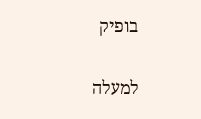בופיק

למעלה